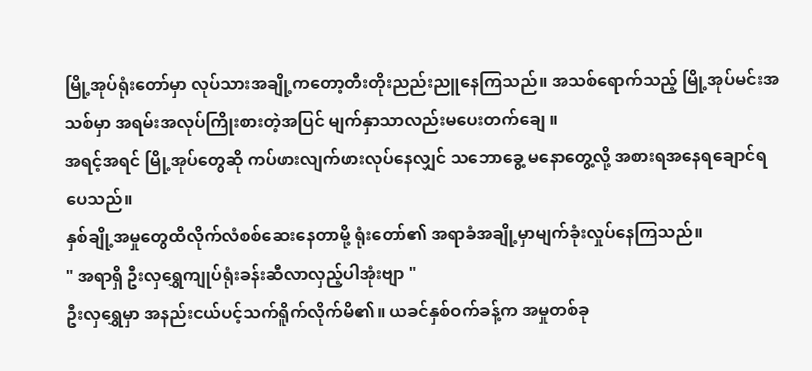မြို့အုပ်ရုံးတော်မှာ လုပ်သားအချို့ကတော့တီးတိုးညည်းညူနေကြသည်။ အသစ်ရောက်သည့် မြို့အုပ်မင်းအသစ်မှာ အရမ်းအလုပ်ကြိုးစားတဲ့အပြင် မျက်နှာသာလည်းမပေးတက်ချေ ။
အရင့်အရင် မြို့အုပ်တွေဆို ကပ်ဖားလျက်ဖားလုပ်နေလျှင် သဘောခွေ့ မနောတွေ့လို့ အစားရအနေရချောင်ရပေသည်။
နှစ်ချို့အမှုတွေထိလိုက်လံစစ်ဆေးနေတာမို့ ရုံးတော်၏ အရာခံအချို့မှာမျက်ခုံးလှုပ်နေကြသည်။
" အရာရှိ ဦးလှရွှေကျုပ်ရုံးခန်းဆီလာလှည့်ပါအုံးဗျာ "
ဦးလှရွှေမှာ အနည်းငယ်ပင့်သက်ရိူက်လိုက်မိ၏။ ယခင်နှစ်ဝက်ခန့်က အမှုတစ်ခု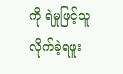ကို ရဲမှုဖြင့်သူလိုက်ခဲ့ရဖူး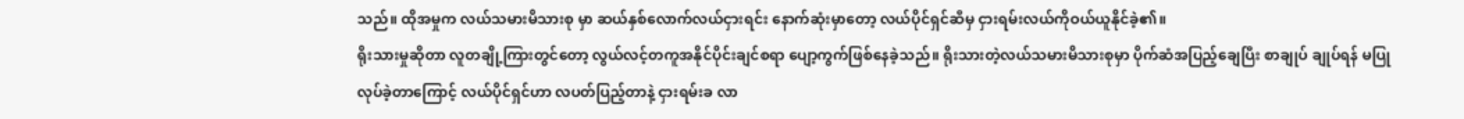သည်။ ထိုအမှုက လယ်သမားမိသားစု မှာ ဆယ်နှစ်လောက်လယ်ငှားရင်း နောက်ဆုံးမှာတော့ လယ်ပိုင်ရှင်ဆီမှ ငှားရမ်းလယ်ကိုဝယ်ယူနိုင်ခဲ့၏။
ရိုးသားမှုဆိုတာ လူတချို့ကြားတွင်တော့ လွယ်လင့်တကူအနိုင်ပိုင်းချင်စရာ ပျော့ကွက်ဖြစ်နေခဲ့သည်။ ရိုးသားတဲ့လယ်သမားမိသားစုမှာ ပိုက်ဆံအပြည့်ချေပြီး စာချုပ် ချုပ်ရန် မပြုလုပ်ခဲ့တာကြောင့် လယ်ပိုင်ရှင်ဟာ လပတ်ပြည့်တာနဲ့ ငှားရမ်းခ လာ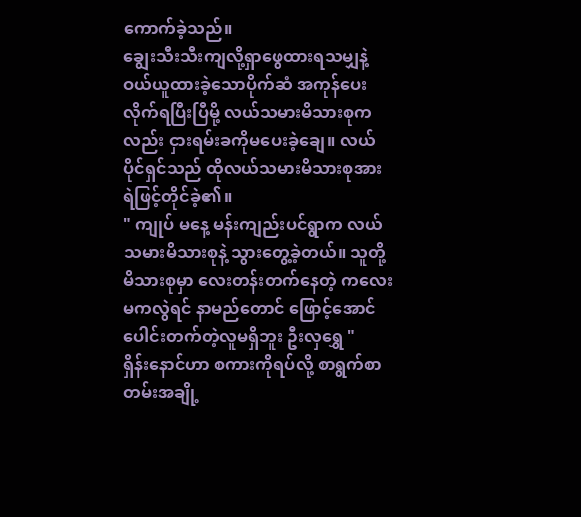ကောက်ခဲ့သည်။
ချွေးသီးသီးကျလို့ရှာဖွေထားရသမျှနဲ့ဝယ်ယူထားခဲ့သောပိုက်ဆံ အကုန်ပေးလိုက်ရပြီးပြီမို့ လယ်သမားမိသားစုကလည်း ငှားရမ်းခကိုမပေးခဲ့ချေ။ လယ်ပိုင်ရှင်သည် ထိုလယ်သမားမိသားစုအား ရဲဖြင့်တိုင်ခဲ့၏။
" ကျုပ် မနေ့ မန်းကျည်းပင်ရွာက လယ်သမားမိသားစုနဲ့ သွားတွေ့ခဲ့တယ်။ သူတို့မိသားစုမှာ လေးတန်းတက်နေတဲ့ ကလေးမကလွဲရင် နာမည်တောင် ဖြောင့်အောင်ပေါင်းတက်တဲ့လူမရှိဘူး ဦးလှရွှေ "
ရှိန်းနောင်ဟာ စကားကိုရပ်လို့ စာရွက်စာတမ်းအချို့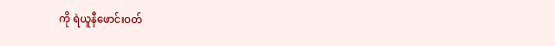ကို ရဲယူနီဖောင်းဝတ်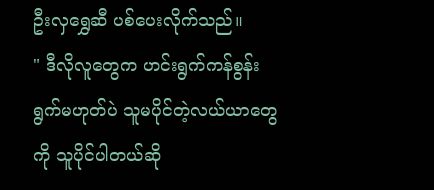ဦးလှရွှေဆီ ပစ်ပေးလိုက်သည်။
" ဒီလိုလူတွေက ဟင်းရွက်ကန်စွန်းရွက်မဟုတ်ပဲ သူမပိုင်တဲ့လယ်ယာတွေကို သူပိုင်ပါတယ်ဆို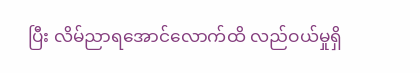ပြီး လိမ်ညာရအောင်လောက်ထိ လည်ဝယ်မှုရှိ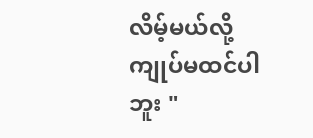လိမ့်မယ်လို့ ကျုပ်မထင်ပါဘူး "